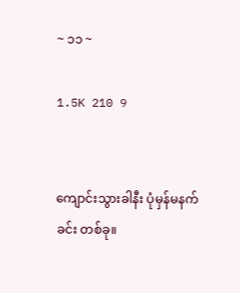~ ၁၁ ~

1.5K 210 9


ကျောင်းသွားခါနီး ပုံမှန်မနက်ခင်း တစ်ခု။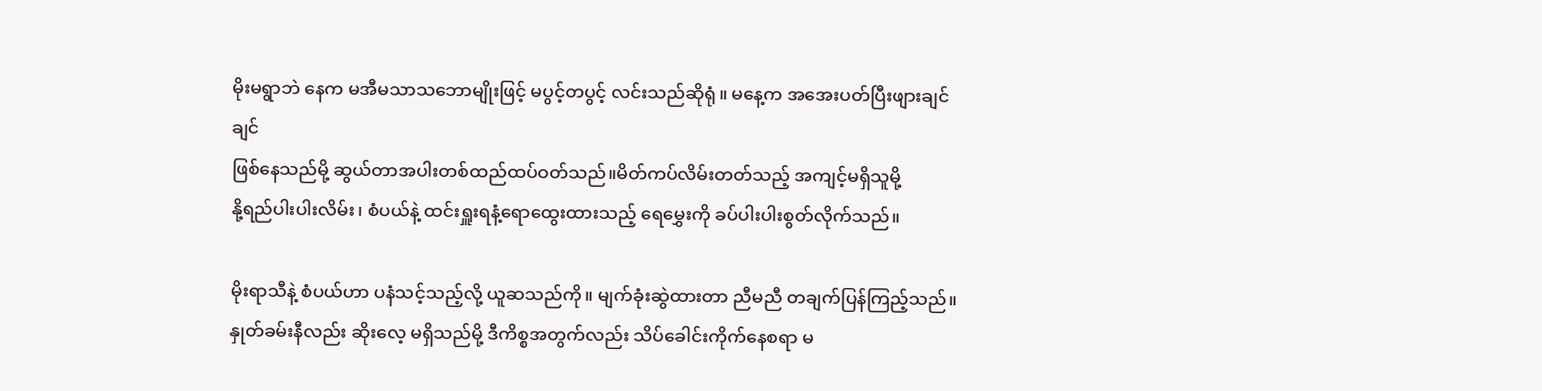မိုးမရွာဘဲ နေက မအီမသာသဘောမျိုးဖြင့် မပွင့်တပွင့် လင်းသည်ဆိုရုံ။ မနေ့က အအေးပတ်ပြီးဖျားချင်ချင်
ဖြစ်နေသည်မို့ ဆွယ်တာအပါးတစ်ထည်ထပ်ဝတ်သည်။မိတ်ကပ်လိမ်းတတ်သည့် အကျင့်မရှိသူမို့
နို့ရည်ပါးပါးလိမ်း၊ စံပယ်နဲ့ ထင်းရှူးရနံ့ရောထွေးထားသည့် ရေမွှေးကို ခပ်ပါးပါးစွတ်လိုက်သည်။

မိုးရာသီနဲ့ စံပယ်ဟာ ပနံသင့်သည့်လို့ ယူဆသည်ကို။ မျက်ခုံးဆွဲထားတာ ညီမညီ တချက်ပြန်ကြည့်သည်။
နှုတ်ခမ်းနီလည်း ဆိုးလေ့ မရှိသည်မို့ ဒီကိစ္စအတွက်လည်း သိပ်ခေါင်းကိုက်နေစရာ မ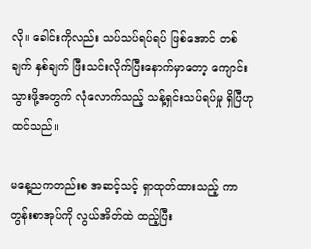လို။ ခေါင်းကိုလည်း သပ်သပ်ရပ်ရပ် ဖြစ်အောင် တစ်ချက် နှစ်ချက် ဖြီးသင်းလိုက်ပြီးနောက်မှာတော့ ကျောင်းသွားဖို့အတွက် လုံလောက်သည့် သန့်ရှင်းသပ်ရပ်မှု ရှိပြီဟု ထင်သည်။

မနေ့ညကတည်းစ အဆင့်သင့် ရှာထုတ်ထားသည့် ကာတွန်းစာအုပ်ကို လွယ်အိတ်ထဲ ထည့်ပြီး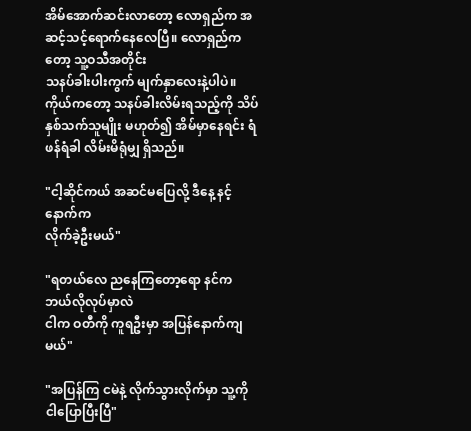အိမ်အောက်ဆင်းလာတော့ လောရှည်က အဆင့်သင့်ရောက်နေလေပြီ။ လောရှည်ကတော့ သူ့ဝသီအတိုင်း
သနပ်ခါးပါးကွက် မျက်နှာလေးနဲ့ပါပဲ။ ကိုယ်ကတော့ သနပ်ခါးလိမ်းရသည့်ကို သိပ်နှစ်သက်သူမျိုး မဟုတ်၍ အိမ်မှာနေရင်း ရံဖန်ရံခါ လိမ်းမိရုံမျှ ရှိသည်။

"ငါ့ဆိုင်ကယ် အဆင်မပြေလို့ ဒီနေ့ နင့်နောက်က
လိုက်ခဲ့ဦးမယ်"

"ရတယ်လေ ညနေကြတော့ရော နင်ကဘယ်လိုလုပ်မှာလဲ
ငါက ဝတီကို ကူရဦးမှာ အပြန်နောက်ကျမယ်"

"အပြန်ကြ ငမဲနဲ့ လိုက်သွားလိုက်မှာ သူ့ကို ငါပြောပြီးပြီ"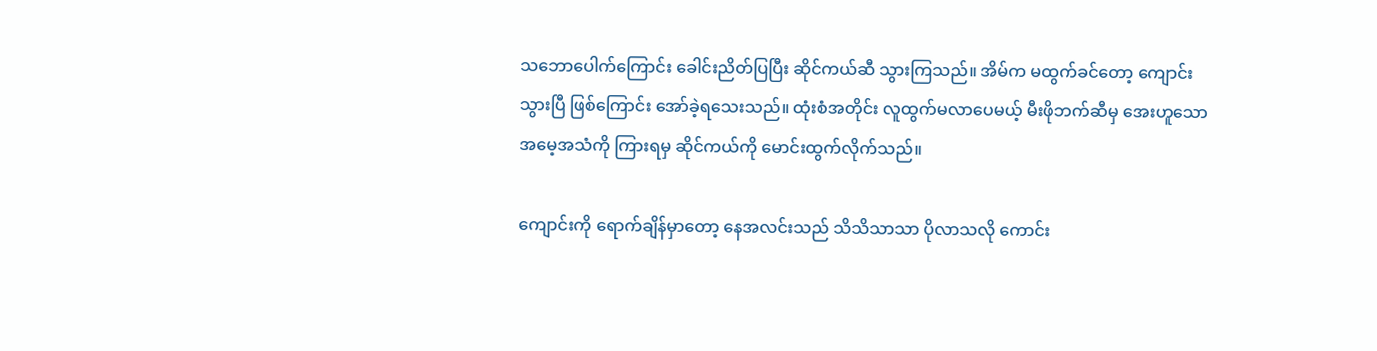သဘောပေါက်ကြောင်း ခေါင်းညိတ်ပြပြီး ဆိုင်ကယ်ဆီ သွားကြသည်။ အိမ်က မထွက်ခင်တော့ ကျောင်းသွားပြီ ဖြစ်ကြောင်း အော်ခဲ့ရသေးသည်။ ထုံးစံအတိုင်း လူထွက်မလာပေမယ့် မီးဖိုဘက်ဆီမှ အေးဟူသော အမေ့အသံကို ကြားရမှ ဆိုင်ကယ်ကို မောင်းထွက်လိုက်သည်။

ကျောင်းကို ရောက်ချိန်မှာတော့ နေအလင်းသည် သိသိသာသာ ပိုလာသလို ကောင်း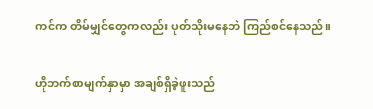ကင်က တိမ်မျှင်တွေကလည်း ပုတ်သိုးမနေဘဲ ကြည်စင်နေသည်။

ဟိုဘက်စာမျက်နှာမှာ အချစ်ရှိခဲ့ဖူးသည်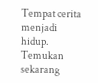Tempat cerita menjadi hidup. Temukan sekarang